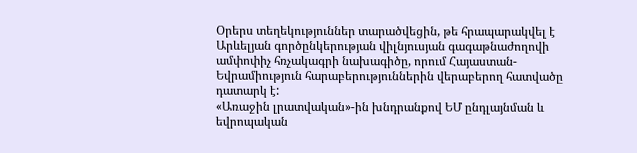Օրերս տեղեկություններ տարածվեցին, թե հրապարակվել է Արևելյան գործընկերության վիլնյուսյան գագաթնաժողովի ամփոփիչ հռչակագրի նախագիծը, որում Հայաստան-Եվրամիություն հարաբերություններին վերաբերող հատվածը դատարկ է:
«Առաջին լրատվական»-ին խնդրանքով ԵՄ ընդլայնման և եվրոպական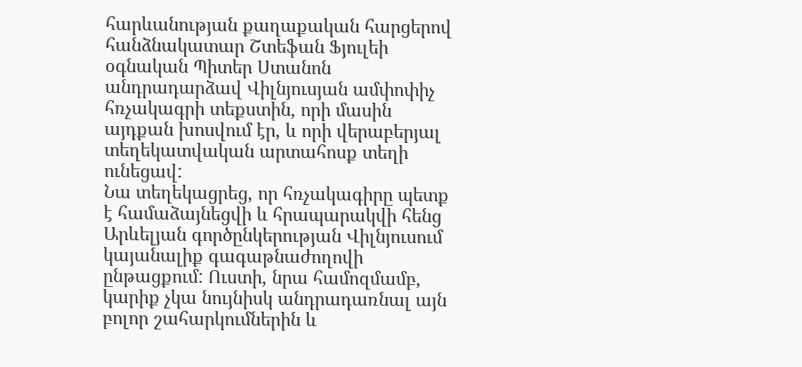հարևանության քաղաքական հարցերով հանձնակատար Շտեֆան Ֆյուլեի օգնական Պիտեր Ստանոն անդրադարձավ Վիլնյուսյան ամփոփիչ հռչակագրի տեքստին, որի մասին այդքան խոսվում էր, և որի վերաբերյալ տեղեկատվական արտահոսք տեղի ունեցավ:
Նա տեղեկացրեց, որ հռչակագիրը պետք է համաձայնեցվի և հրապարակվի հենց Արևելյան գործընկերության Վիլնյուսում կայանալիք գագաթնաժողովի ընթացքում: Ուստի, նրա համոզմամբ, կարիք չկա նույնիսկ անդրադառնալ այն բոլոր շահարկումներին և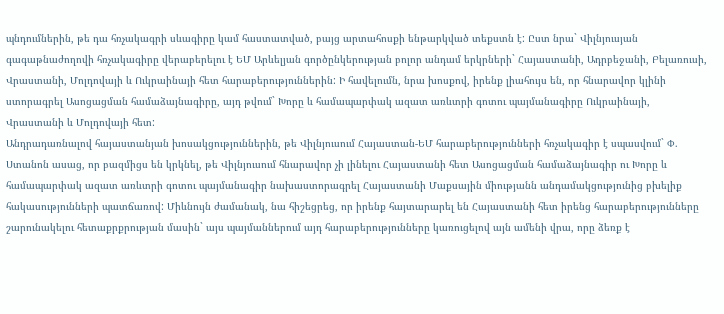պնդումներին, թե դա հռչակագրի սևագիրը կամ հաստատված, բայց արտահոսքի ենթարկված տեքստն է: Ըստ նրա` Վիլնյուսյան գագաթնաժողովի հռչակագիրը վերաբերելու է ԵՄ Արևելյան գործընկերության բոլոր անդամ երկրների` Հայաստանի, Ադրբեջանի, Բելառուսի, Վրաստանի, Մոլդովայի և Ուկրաինայի հետ հարաբերություններին: Ի հավելումն, նրա խոսքով, իրենք լիահույս են, որ հնարավոր կլինի ստորագրել Ասոցացման համաձայնագիրը, այդ թվում` Խորը և համապարփակ ազատ առևտրի գոտու պայմանագիրը Ուկրաինայի, Վրաստանի և Մոլդովայի հետ:
Անդրադառնալով հայաստանյան խոսակցություններին, թե Վիլնյուսում Հայաստան-ԵՄ հարաբերությունների հռչակագիր է սպասվում` Փ. Ստանոն ասաց, որ բազմիցս են կրկնել, թե Վիլնյուսում հնարավոր չի լինելու Հայաստանի հետ Ասոցացման համաձայնագիր ու Խորը և համապարփակ ազատ առևտրի գոտու պայմանագիր նախաստորագրել Հայաստանի Մաքսային միությանն անդամակցությունից բխելիք հակասությունների պատճառով: Միևնույն ժամանակ, նա հիշեցրեց, որ իրենք հայտարարել են Հայաստանի հետ իրենց հարաբերությունները շարունակելու հետաքրքրության մասին` այս պայմաններում այդ հարաբերությունները կառուցելով այն ամենի վրա, որը ձեռք է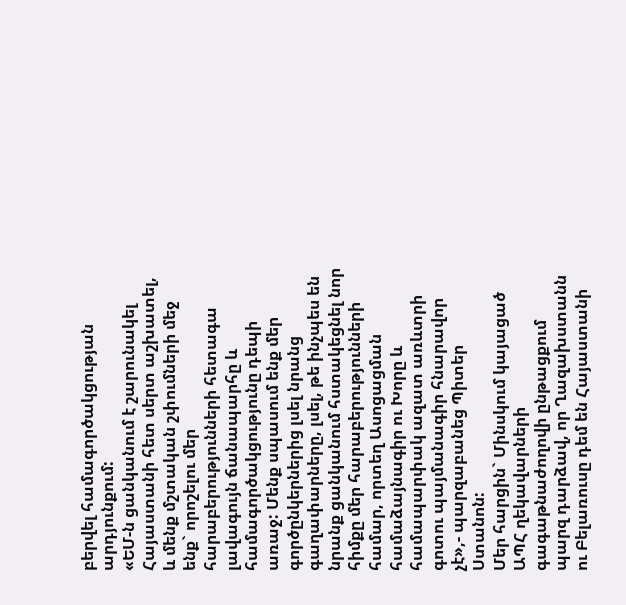բերվել համագործակցության արդյունքում:
«ԵՄ-ն ցանկանում է շարունակել Հայաստանի հետ սերտ աշխատել, և մենք մշտական շփումների մեջ ենք` որոշելու մեր հարաբերությունների հետագա լավագույն ճանապարհը և համագործակցությունը դեպի առաջ: Մենք սպասում ենք մեր գործընկերներից լսել նրանց գաղափարները, լսել, թե ինչպես են նրանք ցանկանում հստակեցնել նոր հիմքը մեր հարաբերությունների համար, որտեղ Ասոցացման համաձայնագիր ու Խորը և համապարփակ ազատ առևտրի գոտու պայմանագիր հնարավոր չէ»,- պարզաբանեց Պիտեր Ստանոն:
Մեր հարցին` Մինսկում կայացած ԱՊՀ ղեկավարների գագաթնաժողովի ընթացքում պարզ դարձավ, որ Ղազախստանն ու Բելառուսը դեմ են Հայաստանի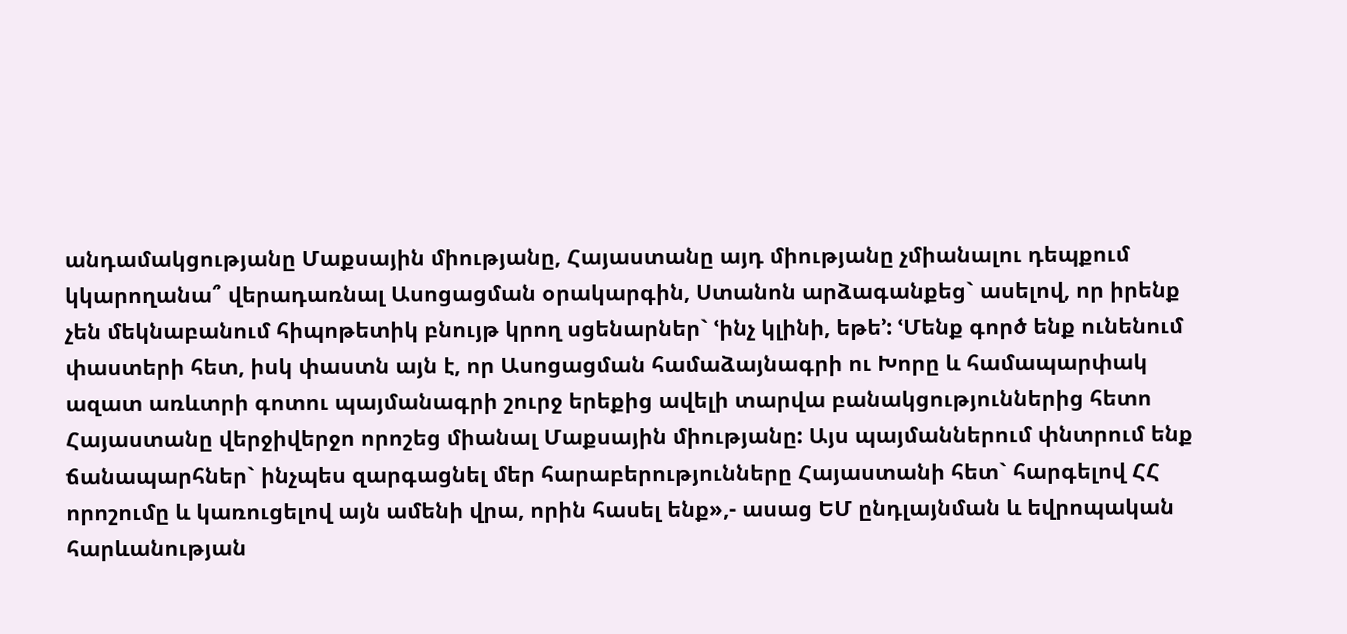անդամակցությանը Մաքսային միությանը, Հայաստանը այդ միությանը չմիանալու դեպքում կկարողանա՞ վերադառնալ Ասոցացման օրակարգին, Ստանոն արձագանքեց` ասելով, որ իրենք չեն մեկնաբանում հիպոթետիկ բնույթ կրող սցենարներ` ՙինչ կլինի, եթե՚: ՙՄենք գործ ենք ունենում փաստերի հետ, իսկ փաստն այն է, որ Ասոցացման համաձայնագրի ու Խորը և համապարփակ ազատ առևտրի գոտու պայմանագրի շուրջ երեքից ավելի տարվա բանակցություններից հետո Հայաստանը վերջիվերջո որոշեց միանալ Մաքսային միությանը: Այս պայմաններում փնտրում ենք ճանապարհներ` ինչպես զարգացնել մեր հարաբերությունները Հայաստանի հետ` հարգելով ՀՀ որոշումը և կառուցելով այն ամենի վրա, որին հասել ենք»,- ասաց ԵՄ ընդլայնման և եվրոպական հարևանության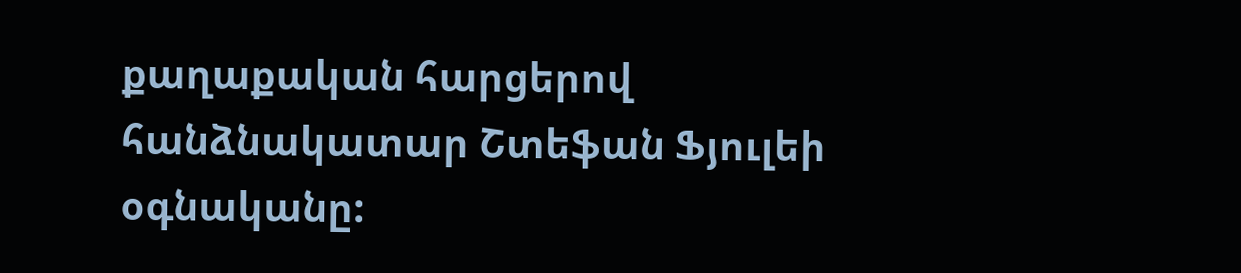քաղաքական հարցերով հանձնակատար Շտեֆան Ֆյուլեի օգնականը: